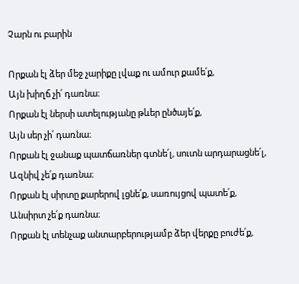Չարն ու բարին

Որքան էլ ձեր մեջ չարիքը լվաք ու ամուր քամե՛ք,
Այն խիղճ չի՛ դառնա։
Որքան էլ ներսի ատելությանը թևեր ընծայե՛ք,
Այն սեր չի՛ դառնա։
Որքան էլ ջանաք պատճառներ գտնե՛լ, սուտն արդարացնե՛լ,
Ազնիվ չե՛ք դառնա։
Որքան էլ սիրտը քարերով լցնե՛ք, սառույցով պատե՛ք,
Անսիրտ չե՛ք դառնա։
Որքան էլ տենչաք անտարբերությամբ ձեր վերքը բուժե՛ք,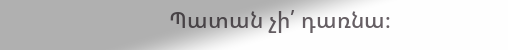Պատան չի՛ դառնա։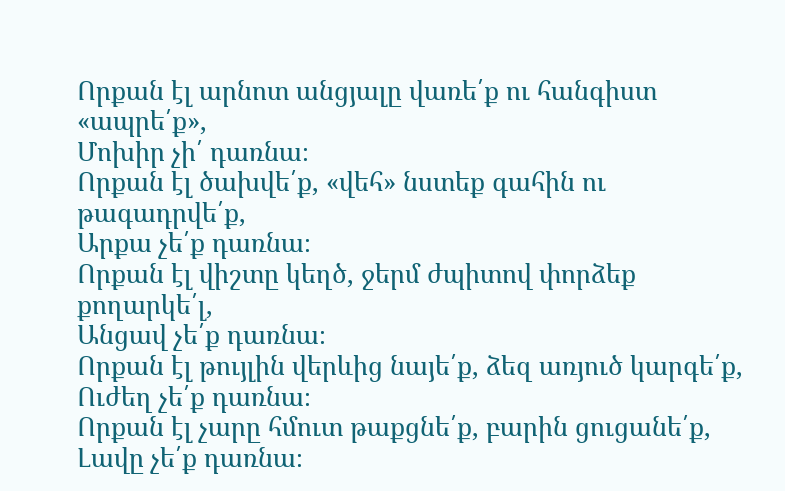Որքան էլ արնոտ անցյալը վառե՛ք ու հանգիստ «ապրե՛ք»,
Մոխիր չի՛ դառնա։
Որքան էլ ծախվե՛ք, «վեհ» նստեք գահին ու թագադրվե՛ք,
Արքա չե՛ք դառնա։
Որքան էլ վիշտը կեղծ, ջերմ ժպիտով փորձեք քողարկե՛լ,
Անցավ չե՛ք դառնա։
Որքան էլ թույլին վերևից նայե՛ք, ձեզ առյուծ կարգե՛ք,
Ուժեղ չե՛ք դառնա։
Որքան էլ չարը հմուտ թաքցնե՛ք, բարին ցուցանե՛ք,
Լավը չե՛ք դառնա։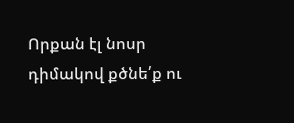Որքան էլ նոսր դիմակով քծնե՛ք ու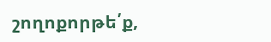շողոքորթե՛ք,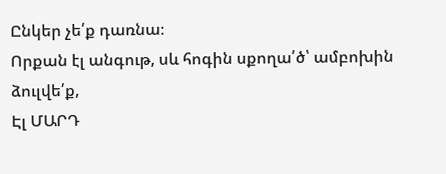Ընկեր չե՛ք դառնա։
Որքան էլ անգութ, սև հոգին սքողա՛ծ՝ ամբոխին ձուլվե՛ք,
Էլ ՄԱՐԴ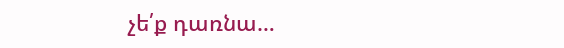չե՛ք դառնա…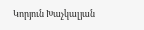Կորյուն Խաչկալյան